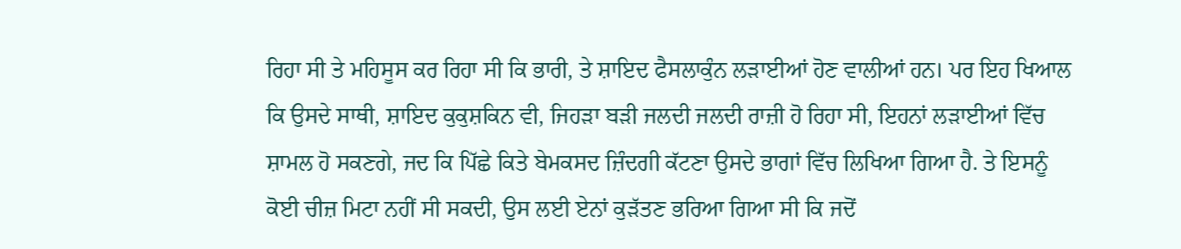ਰਿਹਾ ਸੀ ਤੇ ਮਹਿਸੂਸ ਕਰ ਰਿਹਾ ਸੀ ਕਿ ਭਾਰੀ, ਤੇ ਸ਼ਾਇਦ ਫੈਸਲਾਕੁੰਨ ਲੜਾਈਆਂ ਹੋਣ ਵਾਲੀਆਂ ਹਨ। ਪਰ ਇਹ ਖਿਆਲ ਕਿ ਉਸਦੇ ਸਾਥੀ, ਸ਼ਾਇਦ ਕੁਕੁਸ਼ਕਿਨ ਵੀ, ਜਿਹੜਾ ਬੜੀ ਜਲਦੀ ਜਲਦੀ ਰਾਜ਼ੀ ਹੋ ਰਿਹਾ ਸੀ, ਇਹਨਾਂ ਲੜਾਈਆਂ ਵਿੱਚ ਸ਼ਾਮਲ ਹੋ ਸਕਣਗੇ, ਜਦ ਕਿ ਪਿੱਛੇ ਕਿਤੇ ਬੇਮਕਸਦ ਜ਼ਿੰਦਗੀ ਕੱਟਣਾ ਉਸਦੇ ਭਾਗਾਂ ਵਿੱਚ ਲਿਖਿਆ ਗਿਆ ਹੈ. ਤੇ ਇਸਨੂੰ ਕੋਈ ਚੀਜ਼ ਮਿਟਾ ਨਹੀਂ ਸੀ ਸਕਦੀ, ਉਸ ਲਈ ਏਨਾਂ ਕੁੜੱਤਣ ਭਰਿਆ ਗਿਆ ਸੀ ਕਿ ਜਦੋਂ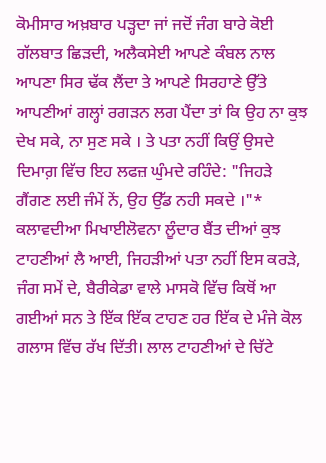ਕੋਮੀਸਾਰ ਅਖ਼ਬਾਰ ਪੜ੍ਹਦਾ ਜਾਂ ਜਦੋਂ ਜੰਗ ਬਾਰੇ ਕੋਈ ਗੱਲਬਾਤ ਛਿੜਦੀ, ਅਲੈਕਸੇਈ ਆਪਣੇ ਕੰਬਲ ਨਾਲ ਆਪਣਾ ਸਿਰ ਢੱਕ ਲੈਂਦਾ ਤੇ ਆਪਣੇ ਸਿਰਹਾਣੇ ਉੱਤੇ ਆਪਣੀਆਂ ਗਲ੍ਹਾਂ ਰਗੜਨ ਲਗ ਪੈਂਦਾ ਤਾਂ ਕਿ ਉਹ ਨਾ ਕੁਝ ਦੇਖ ਸਕੇ, ਨਾ ਸੁਣ ਸਕੇ । ਤੇ ਪਤਾ ਨਹੀਂ ਕਿਉਂ ਉਸਦੇ ਦਿਮਾਗ਼ ਵਿੱਚ ਇਹ ਲਫਜ਼ ਘੁੰਮਦੇ ਰਹਿੰਦੇ: "ਜਿਹੜੇ ਗੈਂਗਣ ਲਈ ਜੰਮੇਂ ਨੇਂ, ਉਹ ਉੱਡ ਨਹੀ ਸਕਦੇ ।"*
ਕਲਾਵਦੀਆ ਮਿਖਾਈਲੋਵਨਾ ਲੂੰਦਾਰ ਬੈਂਤ ਦੀਆਂ ਕੁਝ ਟਾਹਣੀਆਂ ਲੈ ਆਈ, ਜਿਹੜੀਆਂ ਪਤਾ ਨਹੀਂ ਇਸ ਕਰੜੇ, ਜੰਗ ਸਮੇਂ ਦੇ, ਬੈਰੀਕੇਡਾ ਵਾਲੇ ਮਾਸਕੋ ਵਿੱਚ ਕਿਥੋਂ ਆ ਗਈਆਂ ਸਨ ਤੇ ਇੱਕ ਇੱਕ ਟਾਹਣ ਹਰ ਇੱਕ ਦੇ ਮੰਜੇ ਕੋਲ ਗਲਾਸ ਵਿੱਚ ਰੱਖ ਦਿੱਤੀ। ਲਾਲ ਟਾਹਣੀਆਂ ਦੇ ਚਿੱਟੇ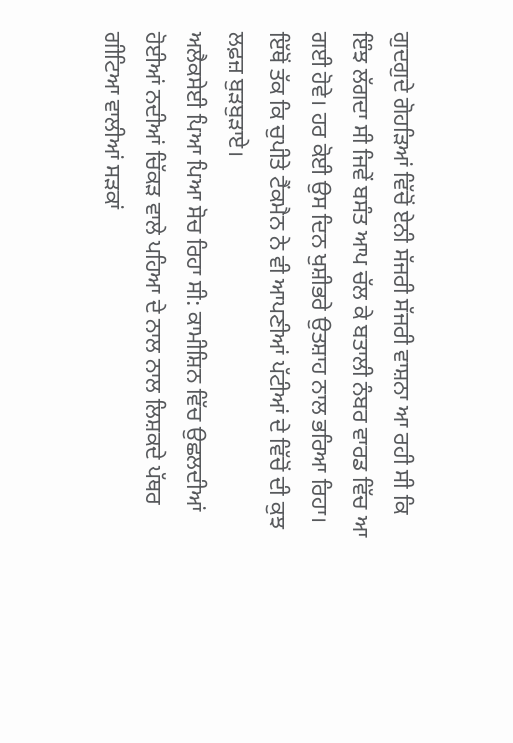ਗੁਦਗੁਦੇ ਗੋਹੜਿਆਂ ਵਿੱਚੋਂ ਏਨੀ ਸੱਜਰੀ ਸੱਜਰੀ ਵਾਸ਼ਨਾ ਆ ਰਹੀ ਸੀ ਕਿ ਇੰਝ ਲੱਗਦਾ ਸੀ ਜਿਵੇਂ ਬਸੰਤ ਆਪ ਚੱਲ ਕੇ ਬਤਾਲੀ ਨੰਬਰ ਵਾਰਡ ਵਿੱਚ ਆ ਗਈ ਹੋਵੇ। ਹਰ ਕੋਈ ਉਸ ਦਿਨ ਖੁਸ਼ੀਭਰੇ ਉਤਸ਼ਾਹ ਨਾਲ ਭਰਿਆ ਰਿਹਾ। ਇੱਥੋਂ ਤੱਕ ਕਿ ਚੁਪੀਤੇ ਟੈਂਕਮੈਨ ਨੇ ਵੀ ਆਪਣੀਆਂ ਪੱਟੀਆਂ ਦੇ ਵਿੱਚੋਂ ਦੀ ਕੁਝ ਲਫ਼ਜ਼ ਬੁੜਬੁੜਾਏ।
ਅਲੈਕਸੇਈ ਪਿਆ ਪਿਆ ਸੋਚ ਰਿਹਾ ਸੀ: ਕਾਮੀਸ਼ਿਨ ਵਿੱਚ ਉਛਲਦੀਆਂ ਹੋਈਆਂ ਨਦੀਆਂ ਚਿੱਕੜ ਵਾਲੇ ਪਹਿਆ ਦੇ ਨਾਲ ਨਾਲ ਲਿਸ਼ਕਦੇ ਪੱਥਰ ਗੀਟਿਆ ਵਾਲੀਆਂ ਸੜਕਾਂ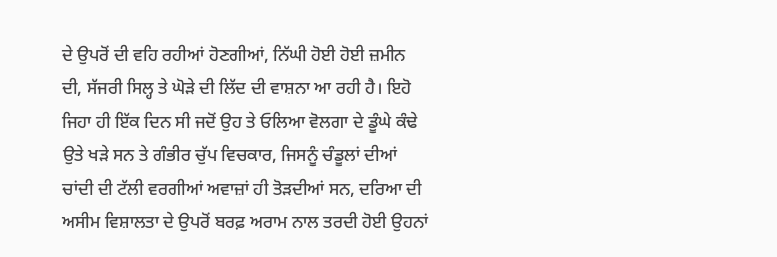ਦੇ ਉਪਰੋਂ ਦੀ ਵਹਿ ਰਹੀਆਂ ਹੋਣਗੀਆਂ, ਨਿੱਘੀ ਹੋਈ ਹੋਈ ਜ਼ਮੀਨ ਦੀ, ਸੱਜਰੀ ਸਿਲ੍ਹ ਤੇ ਘੋੜੇ ਦੀ ਲਿੱਦ ਦੀ ਵਾਸ਼ਨਾ ਆ ਰਹੀ ਹੈ। ਇਹੋ ਜਿਹਾ ਹੀ ਇੱਕ ਦਿਨ ਸੀ ਜਦੋਂ ਉਹ ਤੇ ਓਲਿਆ ਵੋਲਗਾ ਦੇ ਡੂੰਘੇ ਕੰਢੇ ਉਤੇ ਖੜੇ ਸਨ ਤੇ ਗੰਭੀਰ ਚੁੱਪ ਵਿਚਕਾਰ, ਜਿਸਨੂੰ ਚੰਡੂਲਾਂ ਦੀਆਂ ਚਾਂਦੀ ਦੀ ਟੱਲੀ ਵਰਗੀਆਂ ਅਵਾਜ਼ਾਂ ਹੀ ਤੋੜਦੀਆਂ ਸਨ, ਦਰਿਆ ਦੀ ਅਸੀਮ ਵਿਸ਼ਾਲਤਾ ਦੇ ਉਪਰੋਂ ਬਰਫ਼ ਅਰਾਮ ਨਾਲ ਤਰਦੀ ਹੋਈ ਉਹਨਾਂ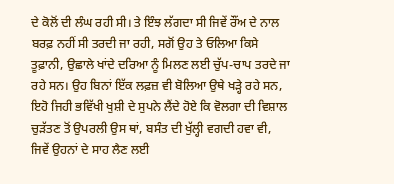ਦੇ ਕੋਲੋਂ ਦੀ ਲੰਘ ਰਹੀ ਸੀ। ਤੇ ਇੰਝ ਲੱਗਦਾ ਸੀ ਜਿਵੇਂ ਰੌਂਅ ਦੇ ਨਾਲ ਬਰਫ਼ ਨਹੀਂ ਸੀ ਤਰਦੀ ਜਾ ਰਹੀ, ਸਗੋਂ ਉਹ ਤੇ ਓਲਿਆ ਕਿਸੇ ਤੂਫ਼ਾਨੀ, ਉਛਾਲੇ ਖਾਂਦੇ ਦਰਿਆ ਨੂੰ ਮਿਲਣ ਲਈ ਚੁੱਪ-ਚਾਪ ਤਰਦੇ ਜਾ ਰਹੇ ਸਨ। ਉਹ ਬਿਨਾਂ ਇੱਕ ਲਫ਼ਜ਼ ਵੀ ਬੋਲਿਆ ਉਥੇ ਖੜ੍ਹੇ ਰਹੇ ਸਨ, ਇਹੋ ਜਿਹੀ ਭਵਿੱਖੀ ਖੁਸ਼ੀ ਦੇ ਸੁਪਨੇ ਲੈਂਦੇ ਹੋਏ ਕਿ ਵੋਲਗਾ ਦੀ ਵਿਸ਼ਾਲ ਚੁੜੱਤਣ ਤੋਂ ਉਪਰਲੀ ਉਸ ਥਾਂ, ਬਸੰਤ ਦੀ ਖੁੱਲ੍ਹੀ ਵਗਦੀ ਹਵਾ ਵੀ, ਜਿਵੇਂ ਉਹਨਾਂ ਦੇ ਸਾਹ ਲੈਣ ਲਈ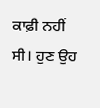ਕਾਫ਼ੀ ਨਹੀਂ ਸੀ। ਹੁਣ ਉਹ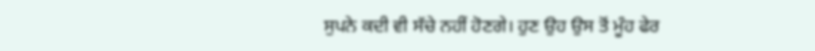ਸੁਪਨੇ ਕਦੀ ਵੀ ਸੱਚੇ ਨਹੀਂ ਹੋਣਗੇ। ਹੁਣ ਉਹ ਉਸ ਤੋਂ ਮੂੰਹ ਫੇਰ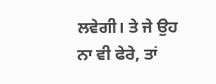ਲਵੇਗੀ। ਤੇ ਜੇ ਉਹ ਨਾ ਵੀ ਫੇਰੇ, ਤਾਂ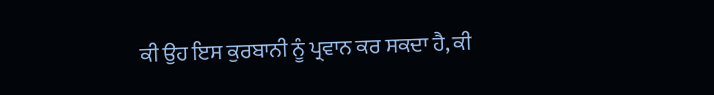ਕੀ ਉਹ ਇਸ ਕੁਰਬਾਨੀ ਨੂੰ ਪ੍ਰਵਾਨ ਕਰ ਸਕਦਾ ਹੈ, ਕੀ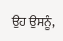ਉਹ ਉਸਨੂੰ,